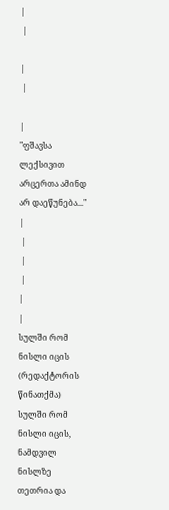|
 |

|
 |

|
"ფშავსა ლექსივით არცერთა ამინდ არ დაეწუნება..." |
 |
 |
 |
|
|
სულში რომ ნისლი იცის (რედაქტორის წინათქმა)
სულში რომ ნისლი იცის, ნამდვილ ნისლზე თეთრია და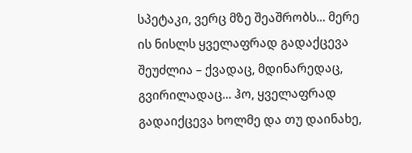სპეტაკი, ვერც მზე შეაშრობს... მერე ის ნისლს ყველაფრად გადაქცევა შეუძლია – ქვადაც, მდინარედაც, გვირილადაც... ჰო, ყველაფრად გადაიქცევა ხოლმე და თუ დაინახე,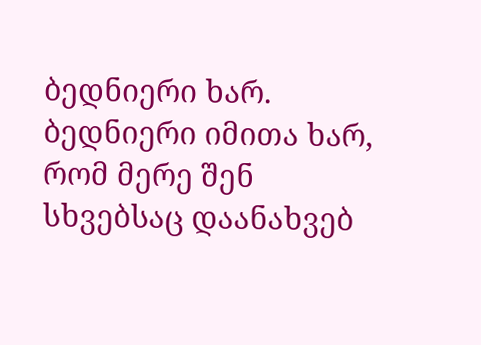ბედნიერი ხარ. ბედნიერი იმითა ხარ, რომ მერე შენ სხვებსაც დაანახვებ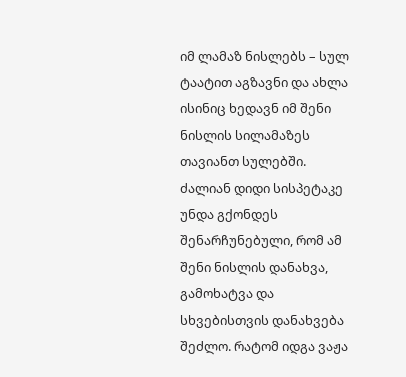იმ ლამაზ ნისლებს – სულ ტაატით აგზავნი და ახლა ისინიც ხედავნ იმ შენი ნისლის სილამაზეს თავიანთ სულებში. ძალიან დიდი სისპეტაკე უნდა გქონდეს შენარჩუნებული, რომ ამ შენი ნისლის დანახვა, გამოხატვა და სხვებისთვის დანახვება შეძლო. რატომ იდგა ვაჟა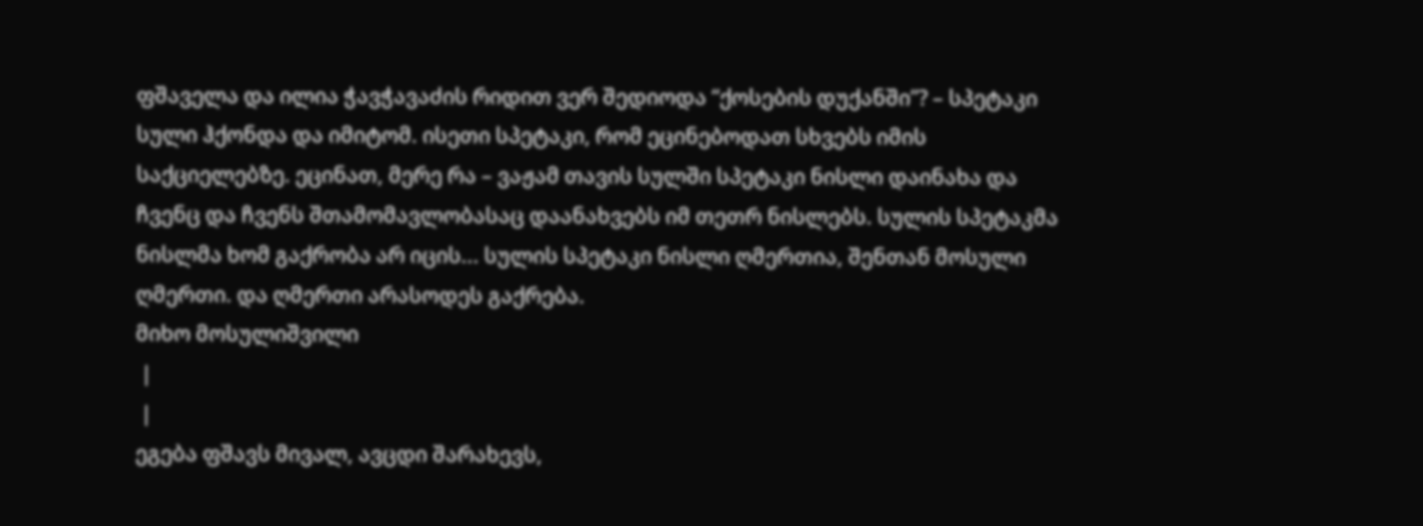ფშაველა და ილია ჭავჭავაძის რიდით ვერ შედიოდა “ქოსების დუქანში”? – სპეტაკი სული ჰქონდა და იმიტომ. ისეთი სპეტაკი, რომ ეცინებოდათ სხვებს იმის საქციელებზე. ეცინათ, მერე რა – ვაჟამ თავის სულში სპეტაკი ნისლი დაინახა და ჩვენც და ჩვენს შთამომავლობასაც დაანახვებს იმ თეთრ ნისლებს. სულის სპეტაკმა ნისლმა ხომ გაქრობა არ იცის... სულის სპეტაკი ნისლი ღმერთია, შენთან მოსული ღმერთი. და ღმერთი არასოდეს გაქრება.
მიხო მოსულიშვილი
 |
 |
ეგება ფშავს მივალ, ავცდი შარახევს,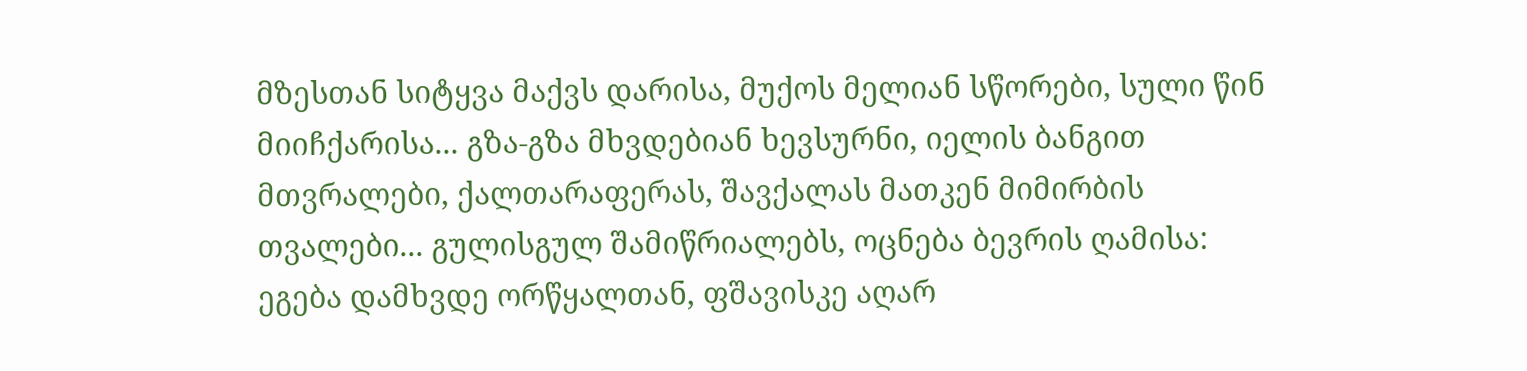მზესთან სიტყვა მაქვს დარისა, მუქოს მელიან სწორები, სული წინ მიიჩქარისა... გზა-გზა მხვდებიან ხევსურნი, იელის ბანგით მთვრალები, ქალთარაფერას, შავქალას მათკენ მიმირბის თვალები... გულისგულ შამიწრიალებს, ოცნება ბევრის ღამისა: ეგება დამხვდე ორწყალთან, ფშავისკე აღარ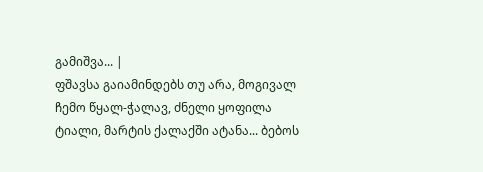გამიშვა... |
ფშავსა გაიამინდებს თუ არა, მოგივალ ჩემო წყალ-ჭალავ, ძნელი ყოფილა ტიალი, მარტის ქალაქში ატანა... ბებოს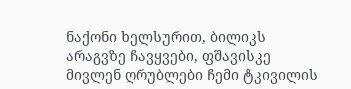ნაქონი ხელსურით, ბილიკს არაგვზე ჩავყვები, ფშავისკე მივლენ ღრუბლები ჩემი ტკივილის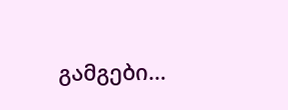გამგები…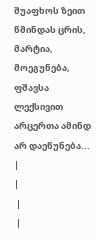შუაფხოს ზეით წმინდას ცრის, მარტია, მოეგუნება, ფშავსა ლექსივით არცერთა ამინდ არ დაეწუნება... |
|
 |
 |